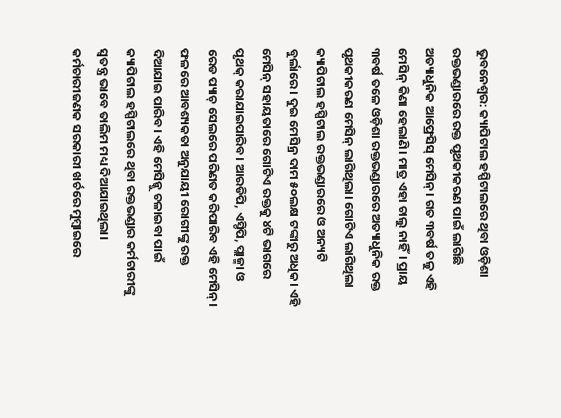ଭୁବନେଶ୍ୱର: କ୍ୟାପିଟାଲ ହସ୍ପିଟାଲରେ ଥିବା ଓଡ଼ିଶା ରକ୍ତଭଣ୍ଡାରରେ ରକ୍ତ ପୃଥକୀକରଣ ପାଇଁ ଲାଗିଛି ଅତ୍ୟାଧୁନିକ ଆଫ୍ରେସିସ୍ ମେସିନ୍। ଗତ ୩ବର୍ଷ ତଳୁ ଏହି ମେସିନ୍ କିଣା ହେଲାଣି। ମାତ୍ର ଏହା ଚାଲୁ ନାହିଁ। ପ୍ରାୟ ୩ବର୍ଷ ତଳେ ଓଡ଼ିଶା ରକ୍ତଭଣ୍ଡାରରେ ଅତ୍ୟାଧୁନିକ ରକ୍ତ ପୃଥକୀକରଣ ମେସିନ୍ ଲାଗିଥିଲା। ଗୋଟିଏ ଲାଗିଥିଲା କ୍ୟାପିଟାଲ ହସ୍ପିଟାଲ ରକ୍ତଭଣ୍ଡାରରେ ଓ ଅନ୍ୟଟି ବୁର୍ଲାରେ। ଦୁଇ ମେସିନ୍ର ଦାମ ୫୦ଲକ୍ଷ ଟଙ୍କାରୁ ଅଧିକ। ଏହି ମେସିନ୍ ସହାୟତାରେ ଗୋଟିଏ ରକ୍ତକୁ ୪ଟି ଭାଗରେ ପୃଥକ୍ କରାଯାଇପାରିବ। ଆରଡିପି, ଏସ୍ଡିପି, ପ୍ଲାଜ୍ମା ଓ ରେଡ ପ୍ୟାଚ୍ ସେଲରେ ପରିଣତ କରିପାରିବ ଏହି ମେସିନ୍। ଫଳରେ ଆବଶ୍ୟକତା ଅନୁଯାୟୀ ରୋଗୀଙ୍କୁ ରକ୍ତ ଦିଆଯାଇ ପାରିବ। ଏହି ମେସିନ୍କୁ ଚଳାଇବା ପାଇଁ କ୍ୟାପିଟାଲ ହସ୍ପିଟାଲରେ ଥିବା ରକ୍ତଭଣ୍ଡାର କର୍ମଚାରୀଙ୍କୁ ସ୍ୱତନ୍ତ୍ର ଭାବେ ତାଲିମ ମଧ୍ୟ ଦିଆଯାଇଥିଲା। କର୍ମଚାରୀଜଣକ ସରକାରୀ ଖର୍ଚରେ ମୁମ୍ବାଇରେ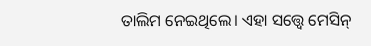ତାଲିମ ନେଇଥିଲେ। ଏହା ସତ୍ତ୍ୱେ ମେସିନ୍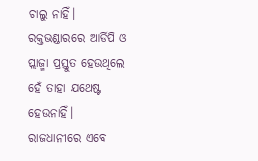ଚାଲୁ ନାହିଁ। ରକ୍ତଭଣ୍ଡାରରେ ଆର୍ଡିପି ଓ ପ୍ଲାଜ୍ମା ପ୍ରସ୍ତୁତ ହେଉଥିଲେ ହେଁ ତାହା ଯଥେଷ୍ଟ ହେଉନାହିଁ। ରାଜଧାନୀରେ ଏବେ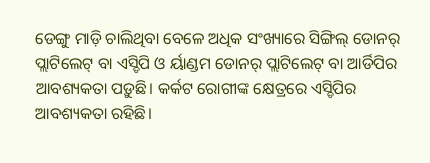ଡେଙ୍ଗୁ ମାଡ଼ି ଚାଲିଥିବା ବେଳେ ଅଧିକ ସଂଖ୍ୟାରେ ସିଙ୍ଗିଲ୍ ଡୋନର୍ ପ୍ଲାଟିଲେଟ୍ ବା ଏସ୍ଡିପି ଓ ର୍ୟାଣ୍ଡମ ଡୋନର୍ ପ୍ଲାଟିଲେଟ୍ ବା ଆର୍ଡିପିର ଆବଶ୍ୟକତା ପଡ଼ୁଛି। କର୍କଟ ରୋଗୀଙ୍କ କ୍ଷେତ୍ରରେ ଏସ୍ଡିପିର ଆବଶ୍ୟକତା ରହିଛି।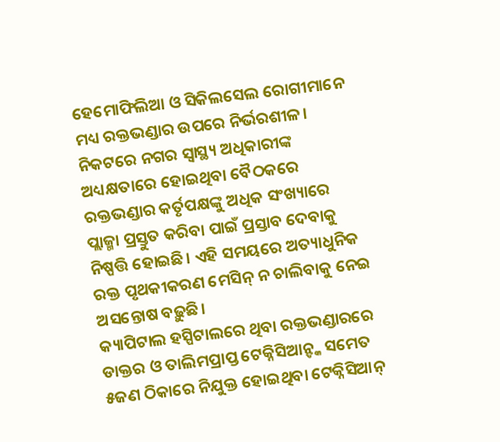ହେମୋଫିଲିଆ ଓ ସିକିଲସେଲ ରୋଗୀମାନେ ମଧ୍ୟ ରକ୍ତଭଣ୍ଡାର ଉପରେ ନିର୍ଭରଶୀଳ। ନିକଟରେ ନଗର ସ୍ୱାସ୍ଥ୍ୟ ଅଧିକାରୀଙ୍କ ଅଧ୍ୟକ୍ଷତାରେ ହୋଇଥିବା ବୈଠକରେ ରକ୍ତଭଣ୍ଡାର କର୍ତୃପକ୍ଷଙ୍କୁ ଅଧିକ ସଂଖ୍ୟାରେ ପ୍ଲାଜ୍ମା ପ୍ରସ୍ତୁତ କରିବା ପାଇଁ ପ୍ରସ୍ତାବ ଦେବାକୁ ନିଷ୍ପତ୍ତି ହୋଇଛି। ଏହି ସମୟରେ ଅତ୍ୟାଧୁନିକ ରକ୍ତ ପୃଥକୀକରଣ ମେସିନ୍ ନ ଚାଲିବାକୁ ନେଇ ଅସନ୍ତୋଷ ବଢ଼ୁଛି।
କ୍ୟାପିଟାଲ ହସ୍ପିଟାଲରେ ଥିବା ରକ୍ତଭଣ୍ଡାରରେ ଡାକ୍ତର ଓ ତାଲିମପ୍ରାପ୍ତ ଟେକ୍ନିସିଆନ୍ଙ୍କ ସମେତ ୫ଜଣ ଠିକାରେ ନିଯୁକ୍ତ ହୋଇଥିବା ଟେକ୍ନିସିଆନ୍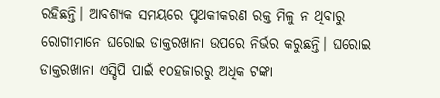ରହିଛନ୍ତି। ଆବଶ୍ୟକ ସମୟରେ ପୃଥକୀକରଣ ରକ୍ତ ମିଳୁ ନ ଥିବାରୁ ରୋଗୀମାନେ ଘରୋଇ ଡାକ୍ତରଖାନା ଉପରେ ନିର୍ଭର କରୁଛନ୍ତି। ଘରୋଇ ଡାକ୍ତରଖାନା ଏସ୍ଡିପି ପାଇଁ ୧୦ହଜାରରୁ ଅଧିକ ଟଙ୍କା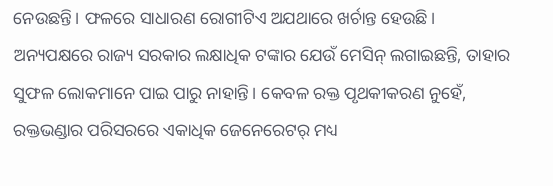ନେଉଛନ୍ତି। ଫଳରେ ସାଧାରଣ ରୋଗୀଟିଏ ଅଯଥାରେ ଖର୍ଚାନ୍ତ ହେଉଛି। ଅନ୍ୟପକ୍ଷରେ ରାଜ୍ୟ ସରକାର ଲକ୍ଷାଧିକ ଟଙ୍କାର ଯେଉଁ ମେସିନ୍ ଲଗାଇଛନ୍ତି, ତାହାର ସୁଫଳ ଲୋକମାନେ ପାଇ ପାରୁ ନାହାନ୍ତି। କେବଳ ରକ୍ତ ପୃଥକୀକରଣ ନୁହେଁ, ରକ୍ତଭଣ୍ଡାର ପରିସରରେ ଏକାଧିକ ଜେନେରେଟର୍ ମଧ୍ୟ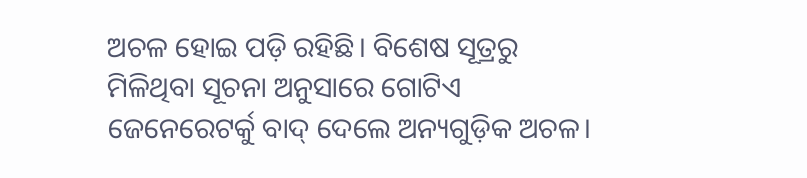ଅଚଳ ହୋଇ ପଡ଼ି ରହିଛି। ବିଶେଷ ସୂତ୍ରରୁ ମିଳିଥିବା ସୂଚନା ଅନୁସାରେ ଗୋଟିଏ ଜେନେରେଟର୍କୁ ବାଦ୍ ଦେଲେ ଅନ୍ୟଗୁଡ଼ିକ ଅଚଳ।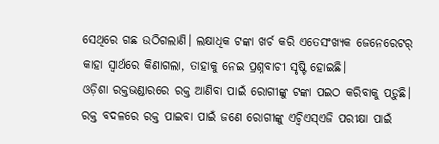ସେଥିରେ ଗଛ ଉଠିଗଲାଣି। ଲକ୍ଷାଧିକ ଟଙ୍କା ଖର୍ଚ କରି ଏତେସଂଖ୍ୟକ ଜେନେରେଟର୍ କାହା ସ୍ୱାର୍ଥରେ କିଣାଗଲା, ତାହାକୁ ନେଇ ପ୍ରଶ୍ନବାଚୀ ସୃଷ୍ଟି ହୋଇଛି।
ଓଡ଼ିଶା ରକ୍ତଭଣ୍ଡାରରେ ରକ୍ତ ଆଣିବା ପାଇଁ ରୋଗୀଙ୍କୁ ଟଙ୍କା ପଇଠ କରିବାକୁ ପଡ଼ୁଛି। ରକ୍ତ ବଦଳରେ ରକ୍ତ ପାଇବା ପାଇଁ ଜଣେ ରୋଗୀଙ୍କୁ ଏଚ୍ବିଏସ୍ଏଜି ପରୀକ୍ଷା ପାଇଁ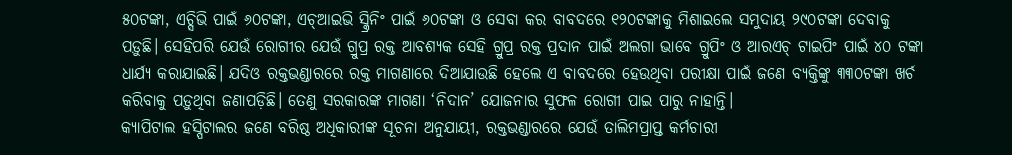୫୦ଟଙ୍କା, ଏଚ୍ସିଭି ପାଇଁ ୬୦ଟଙ୍କା, ଏଚ୍ଆଇଭି ସ୍କ୍ରିନିଂ ପାଇଁ ୬୦ଟଙ୍କା ଓ ସେବା କର ବାବଦରେ ୧୨୦ଟଙ୍କାକୁ ମିଶାଇଲେ ସମୁଦାୟ ୨୯୦ଟଙ୍କା ଦେବାକୁ ପଡ଼ୁଛି। ସେହିପରି ଯେଉଁ ରୋଗୀର ଯେଉଁ ଗ୍ରୁପ୍ର ରକ୍ତ ଆବଶ୍ୟକ ସେହି ଗ୍ରୁପ୍ର ରକ୍ତ ପ୍ରଦାନ ପାଇଁ ଅଲଗା ଭାବେ ଗ୍ରୁପିଂ ଓ ଆରଏଚ୍ ଟାଇପିଂ ପାଇଁ ୪୦ ଟଙ୍କା ଧାର୍ଯ୍ୟ କରାଯାଇଛି। ଯଦିଓ ରକ୍ତଭଣ୍ଡାରରେ ରକ୍ତ ମାଗଣାରେ ଦିଆଯାଉଛି ହେଲେ ଏ ବାବଦରେ ହେଉଥିବା ପରୀକ୍ଷା ପାଇଁ ଜଣେ ବ୍ୟକ୍ତିଙ୍କୁ ୩୩୦ଟଙ୍କା ଖର୍ଚ କରିବାକୁ ପଡ଼ୁଥିବା ଜଣାପଡ଼ିଛି। ତେଣୁ ସରକାରଙ୍କ ମାଗଣା ‘ନିଦାନ’ ଯୋଜନାର ସୁଫଳ ରୋଗୀ ପାଇ ପାରୁ ନାହାନ୍ତି।
କ୍ୟାପିଟାଲ ହସ୍ପିଟାଲର ଜଣେ ବରିଷ୍ଠ ଅଧିକାରୀଙ୍କ ସୂଚନା ଅନୁଯାୟୀ, ରକ୍ତଭଣ୍ଡାରରେ ଯେଉଁ ତାଲିମପ୍ରାପ୍ତ କର୍ମଚାରୀ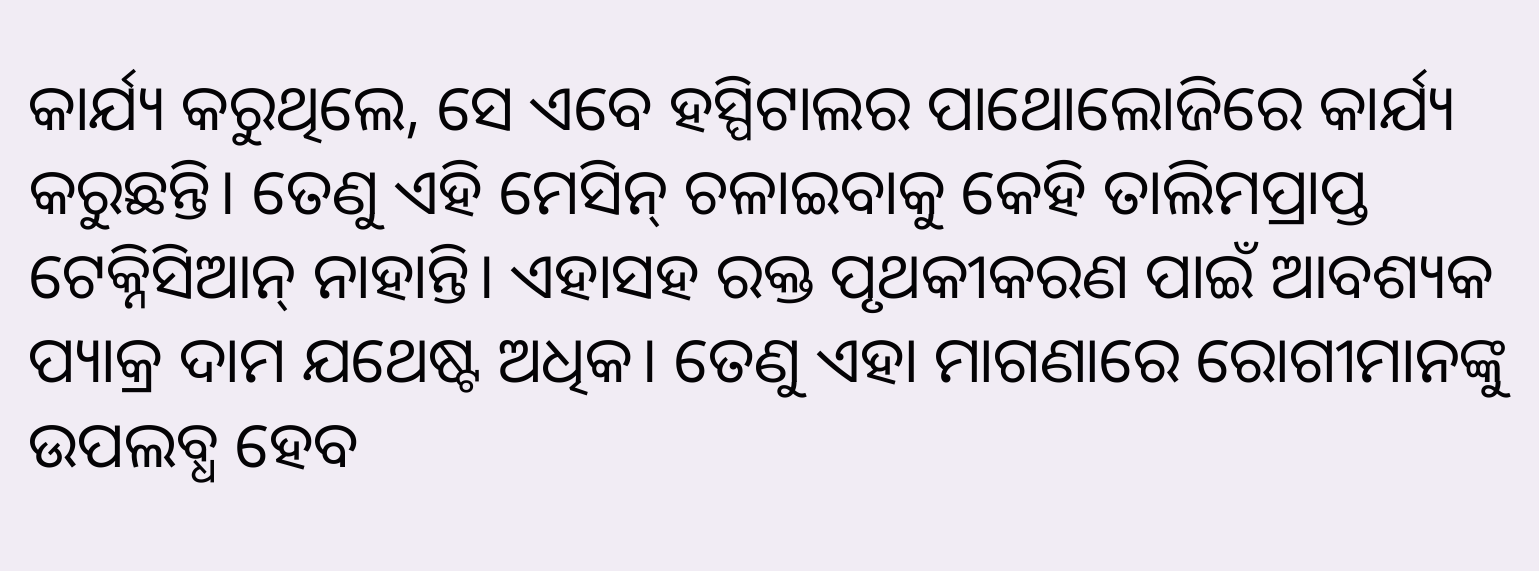କାର୍ଯ୍ୟ କରୁଥିଲେ, ସେ ଏବେ ହସ୍ପିଟାଲର ପାଥୋଲୋଜିରେ କାର୍ଯ୍ୟ କରୁଛନ୍ତି। ତେଣୁ ଏହି ମେସିନ୍ ଚଳାଇବାକୁ କେହି ତାଲିମପ୍ରାପ୍ତ ଟେକ୍ନିସିଆନ୍ ନାହାନ୍ତି। ଏହାସହ ରକ୍ତ ପୃଥକୀକରଣ ପାଇଁ ଆବଶ୍ୟକ ପ୍ୟାକ୍ର ଦାମ ଯଥେଷ୍ଟ ଅଧିକ। ତେଣୁ ଏହା ମାଗଣାରେ ରୋଗୀମାନଙ୍କୁ ଉପଲବ୍ଧ ହେବ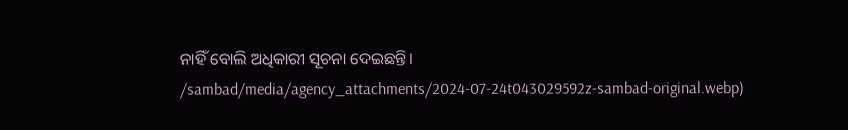ନାହିଁ ବୋଲି ଅଧିକାରୀ ସୂଚନା ଦେଇଛନ୍ତି।
/sambad/media/agency_attachments/2024-07-24t043029592z-sambad-original.webp)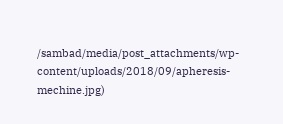/sambad/media/post_attachments/wp-content/uploads/2018/09/apheresis-mechine.jpg)